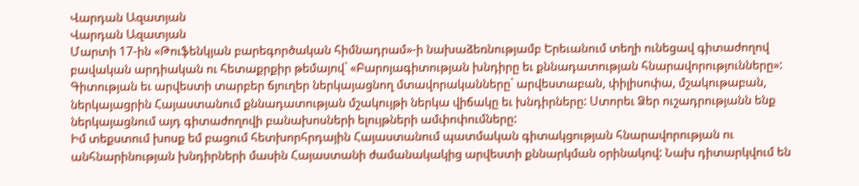Վարդան Ազատյան
Վարդան Ազատյան
Մարտի 17-ին «Թուֆենկյան բարեգործական հիմնադրամ»-ի նախաձեռնությամբ Երեւանում տեղի ունեցավ գիտաժողով բավական արդիական ու հետաքրքիր թեմայով` «Բարոյագիտության խնդիրը եւ քննադատության հնարավորությունները»:
Գիտության եւ արվեստի տարբեր ճյուղեր ներկայացնող մտավորականները` արվեստաբան, փիլիսոփա, մշակութաբան, ներկայացրին Հայաստանում քննադատության մշակույթի ներկա վիճակը եւ խնդիրները: Ստորեւ Ձեր ուշադրությանն ենք ներկայացնում այդ գիտաժողովի բանախոսների ելույթների ամփոփումները:
Իմ տեքստում խոսք եմ բացում հետխորհրդային Հայաստանում պատմական գիտակցության հնարավորության ու անհնարինության խնդիրների մասին Հայաստանի ժամանակակից արվեստի քննարկման օրինակով: Նախ դիտարկվում են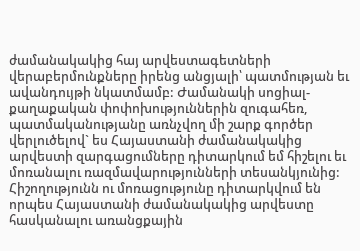ժամանակակից հայ արվեստագետների վերաբերմունքները իրենց անցյալի՝ պատմության եւ ավանդույթի նկատմամբ: Ժամանակի սոցիալ-քաղաքական փոփոխություններին զուգահեռ, պատմականությանը առնչվող մի շարք գործեր վերլուծելով` ես Հայաստանի ժամանակակից արվեստի զարգացումները դիտարկում եմ հիշելու եւ մոռանալու ռազմավարությունների տեսանկյունից: Հիշողությունն ու մոռացությունը դիտարկվում են որպես Հայաստանի ժամանակակից արվեստը հասկանալու առանցքային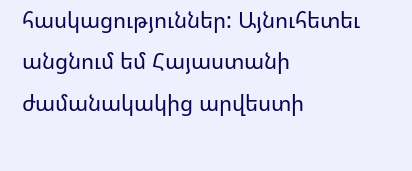հասկացություններ: Այնուհետեւ անցնում եմ Հայաստանի ժամանակակից արվեստի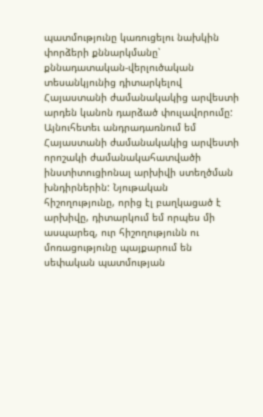պատմությունը կառուցելու նախկին փորձերի քննարկմանը՝ քննադատական-վերլուծական տեսանկյունից դիտարկելով Հայաստանի ժամանակակից արվեստի արդեն կանոն դարձած փուլավորումը: Այնուհետեւ անդրադառնում եմ Հայաստանի ժամանակակից արվեստի որոշակի ժամանակահատվածի ինստիտուցիոնալ արխիվի ստեղծման խնդիրներին: Նյութական հիշողությունը, որից էլ բաղկացած է արխիվը, դիտարկում եմ որպես մի ասպարեզ, ուր հիշողությունն ու մոռացությունը պայքարում են սեփական պատմության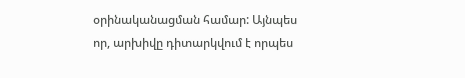օրինականացման համար: Այնպես որ, արխիվը դիտարկվում է որպես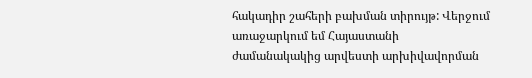հակադիր շահերի բախման տիրույթ: Վերջում առաջարկում եմ Հայաստանի ժամանակակից արվեստի արխիվավորման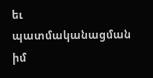եւ պատմականացման իմ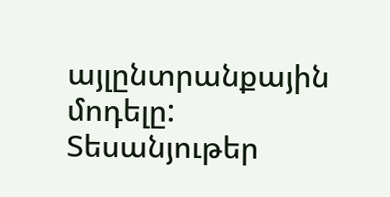այլընտրանքային մոդելը:
Տեսանյութեր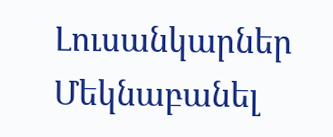Լուսանկարներ
Մեկնաբանել